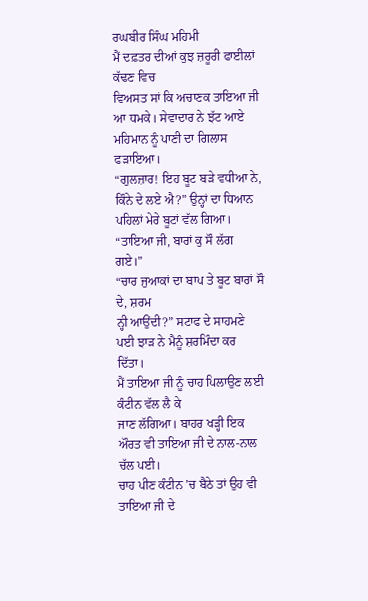ਰਘਬੀਰ ਸਿੰਘ ਮਹਿਮੀ
ਮੈਂ ਦਫ਼ਤਰ ਦੀਆਂ ਕੁਝ ਜ਼ਰੂਰੀ ਫਾਈਲਾਂ ਕੱਢਣ ਵਿਚ
ਵਿਅਸਤ ਸਾਂ ਕਿ ਅਚਾਣਕ ਤਾਇਆ ਜੀ ਆ ਧਮਕੇ। ਸੇਵਾਦਾਰ ਨੇ ਝੱਟ ਆਏ ਮਹਿਮਾਨ ਨੂੰ ਪਾਣੀ ਦਾ ਗਿਲਾਸ
ਫੜਾਇਆ।
“ਗੁਲਜ਼ਾਰ! ਇਹ ਬੂਟ ਬੜੇ ਵਧੀਆ ਨੇ, ਕਿੰਨੇ ਦੇ ਲਏ ਐ?” ਉਨ੍ਹਾਂ ਦਾ ਧਿਆਨ ਪਹਿਲਾਂ ਮੇਰੇ ਬੂਟਾਂ ਵੱਲ ਗਿਆ।
“ਤਾਇਆ ਜੀ, ਬਾਰਾਂ ਕੁ ਸੌ ਲੱਗ ਗਏ।”
“ਚਾਰ ਜੁਆਕਾਂ ਦਾ ਬਾਪ ਤੇ ਬੂਟ ਬਾਰਾਂ ਸੌ ਦੇ, ਸ਼ਰਮ
ਨ੍ਹੀ ਆਉਂਦੀ?” ਸਟਾਫ ਦੇ ਸਾਹਮਣੇ ਪਈ ਝਾੜ ਨੇ ਮੈਨੂੰ ਸ਼ਰਮਿੰਦਾ ਕਰ
ਦਿੱਤਾ।
ਮੈਂ ਤਾਇਆ ਜੀ ਨੂੰ ਚਾਹ ਪਿਲਾਉਣ ਲਈ ਕੰਟੀਨ ਵੱਲ ਲੈ ਕੇ
ਜਾਣ ਲੱਗਿਆ। ਬਾਹਰ ਖੜ੍ਹੀ ਇਕ ਔਰਤ ਵੀ ਤਾਇਆ ਜੀ ਦੇ ਨਾਲ-ਨਾਲ ਚੱਲ ਪਈ।
ਚਾਹ ਪੀਣ ਕੰਟੀਨ ’ਚ ਬੈਠੇ ਤਾਂ ਉਹ ਵੀ ਤਾਇਆ ਜੀ ਦੇ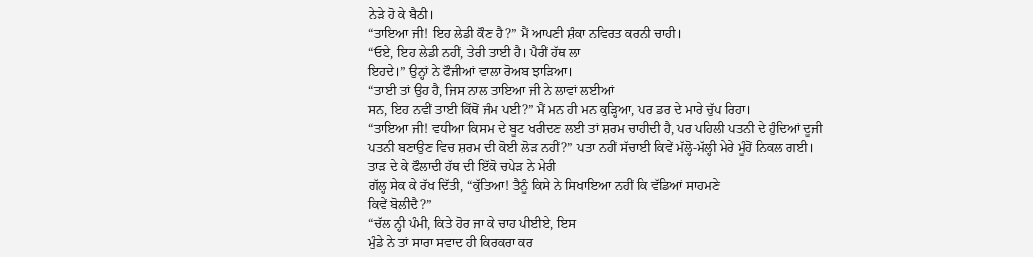ਨੇੜੇ ਹੋ ਕੇ ਬੈਠੀ।
“ਤਾਇਆ ਜੀ! ਇਹ ਲੇਡੀ ਕੌਣ ਹੈ?” ਮੈਂ ਆਪਣੀ ਸ਼ੰਕਾ ਨਵਿਰਤ ਕਰਨੀ ਚਾਹੀ।
“ਓਏ, ਇਹ ਲੇਡੀ ਨਹੀਂ, ਤੇਰੀ ਤਾਈ ਹੈ। ਪੈਰੀਂ ਹੱਥ ਲਾ
ਇਹਦੇ।” ਉਨ੍ਹਾਂ ਨੇ ਫੌਜੀਆਂ ਵਾਲਾ ਰੋਅਬ ਝਾੜਿਆ।
“ਤਾਈ ਤਾਂ ਉਹ ਹੈ, ਜਿਸ ਨਾਲ ਤਾਇਆ ਜੀ ਨੇ ਲਾਵਾਂ ਲਈਆਂ
ਸਨ, ਇਹ ਨਵੀਂ ਤਾਈ ਕਿੱਥੋਂ ਜੰਮ ਪਈ?” ਮੈਂ ਮਨ ਹੀ ਮਨ ਕੁੜ੍ਹਿਆ, ਪਰ ਡਰ ਦੇ ਮਾਰੇ ਚੁੱਪ ਰਿਹਾ।
“ਤਾਇਆ ਜੀ! ਵਧੀਆ ਕਿਸਮ ਦੇ ਬੂਟ ਖਰੀਦਣ ਲਈ ਤਾਂ ਸ਼ਰਮ ਚਾਹੀਦੀ ਹੈ, ਪਰ ਪਹਿਲੀ ਪਤਨੀ ਦੇ ਹੁੰਦਿਆਂ ਦੂਜੀ
ਪਤਨੀ ਬਣਾਉਣ ਵਿਚ ਸ਼ਰਮ ਦੀ ਕੋਈ ਲੋੜ ਨਹੀਂ?” ਪਤਾ ਨਹੀਂ ਸੱਚਾਈ ਕਿਵੇਂ ਮੱਲ੍ਹੋ-ਮੱਲ੍ਹੀ ਮੇਰੇ ਮੂੰਹੋਂ ਨਿਕਲ ਗਈ।
ਤਾੜ ਦੇ ਕੇ ਫੌਲਾਦੀ ਹੱਥ ਦੀ ਇੱਕੋ ਚਪੇੜ ਨੇ ਮੇਰੀ
ਗੱਲ੍ਹ ਸੇਕ ਕੇ ਰੱਖ ਦਿੱਤੀ, “ਕੁੱਤਿਆ! ਤੈਨੂੰ ਕਿਸੇ ਨੇ ਸਿਖਾਇਆ ਨਹੀਂ ਕਿ ਵੱਡਿਆਂ ਸਾਹਮਣੇ
ਕਿਵੇਂ ਬੋਲੀਦੈ?”
“ਚੱਲ ਨ੍ਹੀ ਪੰਮੀ, ਕਿਤੇ ਹੋਰ ਜਾ ਕੇ ਚਾਹ ਪੀਈਏ, ਇਸ
ਮੁੰਡੇ ਨੇ ਤਾਂ ਸਾਰਾ ਸਵਾਦ ਹੀ ਕਿਰਕਰਾ ਕਰ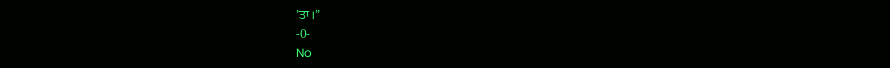’ਤਾ।”
-0-
No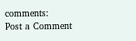comments:
Post a Comment